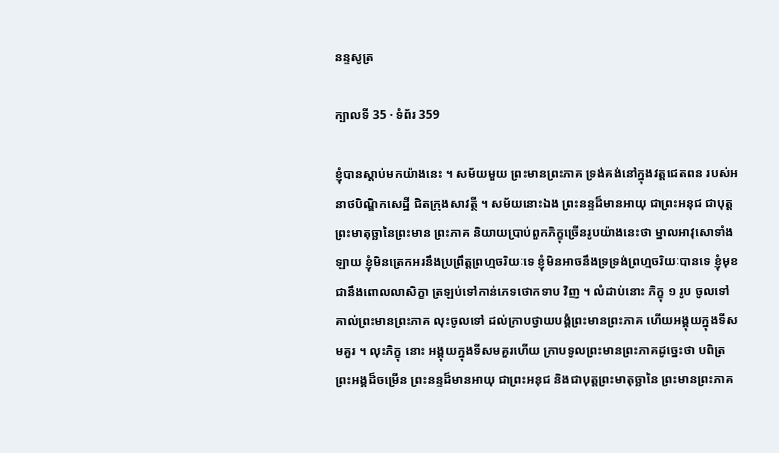នន្ទសូត្រ

ក្បាលទី 35 · ទំព័រ 359

ខ្ញុំបានស្តាប់មកយ៉ាងនេះ ។ សម័យមួយ ព្រះមានព្រះភាគ ទ្រង់គង់នៅក្នុងវត្តជេតពន របស់អនាថបិណ្ឌិកសេដ្ឋី ជិតក្រុងសាវត្ថី ។ សម័យនោះឯង ព្រះនន្ទដ៏មានអាយុ ជាព្រះអនុជ ជាបុត្តព្រះមាតុច្ឆានៃព្រះមាន ព្រះភាគ និយាយប្រាប់ពួកភិក្ខុច្រើនរូបយ៉ាងនេះថា ម្នាលអាវុសោទាំងឡាយ ខ្ញុំមិនត្រេកអរនឹងប្រព្រឹត្តព្រហ្មចរិយៈទេ ខ្ញុំមិនអាចនឹងទ្រទ្រង់ព្រហ្មចរិយៈបានទេ ខ្ញុំមុខជានឹងពោលលាសិក្ខា ត្រឡប់ទៅកាន់ភេទថោកទាប វិញ ។ លំដាប់នោះ ភិក្ខុ ១ រូប ចូលទៅគាល់ព្រះមានព្រះភាគ លុះចូលទៅ ដល់ក្រាបថ្វាយបង្គំព្រះមានព្រះភាគ ហើយអង្គុយក្នុងទីសមគួរ ។ លុះភិក្ខុ នោះ អង្គុយក្នុងទីសមគួរហើយ ក្រាបទូលព្រះមានព្រះភាគដូច្នេះថា បពិត្រ ព្រះអង្គដ៏ចម្រើន ព្រះនន្ទដ៏មានអាយុ ជាព្រះអនុជ និងជាបុត្តព្រះមាតុច្ឆានៃ ព្រះមានព្រះភាគ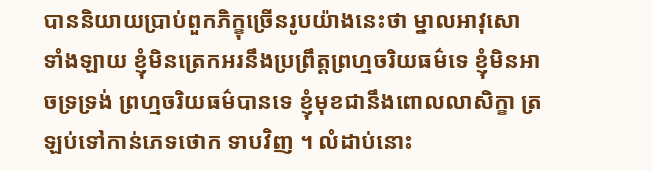បាននិយាយប្រាប់ពួកភិក្ខុច្រើនរូបយ៉ាងនេះថា ម្នាលអាវុសោ ទាំងឡាយ ខ្ញុំមិនត្រេកអរនឹងប្រព្រឹត្តព្រហ្មចរិយធម៌ទេ ខ្ញុំមិនអាចទ្រទ្រង់ ព្រហ្មចរិយធម៌បានទេ ខ្ញុំមុខជានឹងពោលលាសិក្ខា ត្រឡប់ទៅកាន់ភេទថោក ទាបវិញ ។ លំដាប់នោះ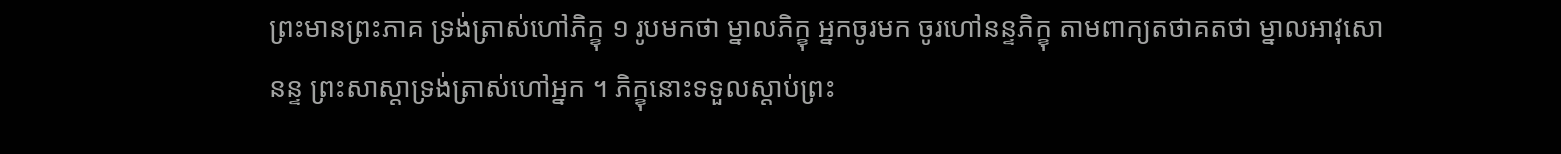ព្រះមានព្រះភាគ ទ្រង់ត្រាស់ហៅភិក្ខុ ១ រូបមកថា ម្នាលភិក្ខុ អ្នកចូរមក ចូរហៅនន្ទភិក្ខុ តាមពាក្យតថាគតថា ម្នាលអាវុសោ នន្ទ ព្រះសាស្តាទ្រង់ត្រាស់ហៅអ្នក ។ ភិក្ខុនោះទទួលស្តាប់ព្រះ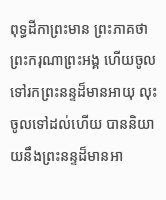ពុទ្ធដីកាព្រះមាន ព្រះភាគថា ព្រះករុណាព្រះអង្គ ហើយចូលទៅរកព្រះនន្ទដ៏មានអាយុ លុះចូលទៅដល់ហើយ បាននិយាយនឹងព្រះនន្ទដ៏មានអា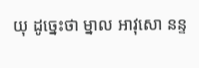យុ ដូច្នេះថា ម្នាល អាវុសោ នន្ទ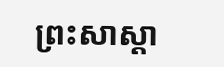ព្រះសាស្តា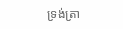ទ្រង់ត្រា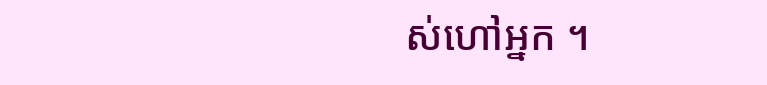ស់ហៅអ្នក ។